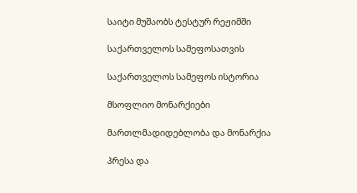საიტი მუშაობს ტესტურ რეჟიმში

საქართველოს სამეფოსათვის

საქართველოს სამეფოს ისტორია

მსოფლიო მონარქიები

მართლმადიდებლობა და მონარქია

პრესა და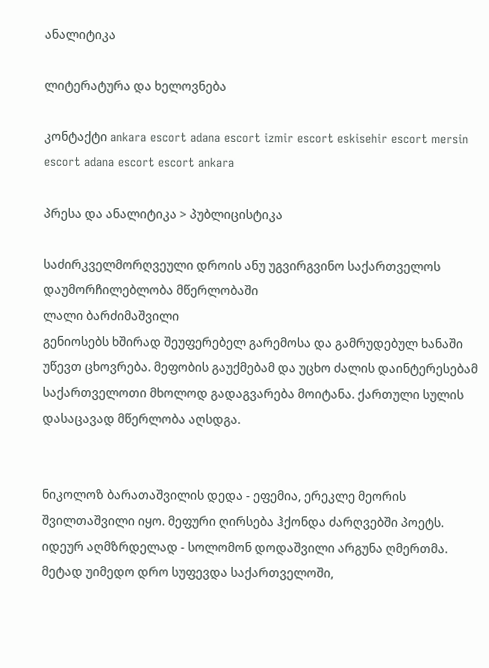ანალიტიკა

ლიტერატურა და ხელოვნება

კონტაქტი ankara escort adana escort izmir escort eskisehir escort mersin escort adana escort escort ankara

პრესა და ანალიტიკა > პუბლიცისტიკა

საძირკველმორღვეული დროის ანუ უგვირგვინო საქართველოს დაუმორჩილებლობა მწერლობაში
ლალი ბარძიმაშვილი
გენიოსებს ხშირად შეუფერებელ გარემოსა და გამრუდებულ ხანაში უწევთ ცხოვრება. მეფობის გაუქმებამ და უცხო ძალის დაინტერესებამ საქართველოთი მხოლოდ გადაგვარება მოიტანა. ქართული სულის დასაცავად მწერლობა აღსდგა.


ნიკოლოზ ბარათაშვილის დედა - ეფემია, ერეკლე მეორის შვილთაშვილი იყო. მეფური ღირსება ჰქონდა ძარღვებში პოეტს. იდეურ აღმზრდელად - სოლომონ დოდაშვილი არგუნა ღმერთმა. მეტად უიმედო დრო სუფევდა საქართველოში,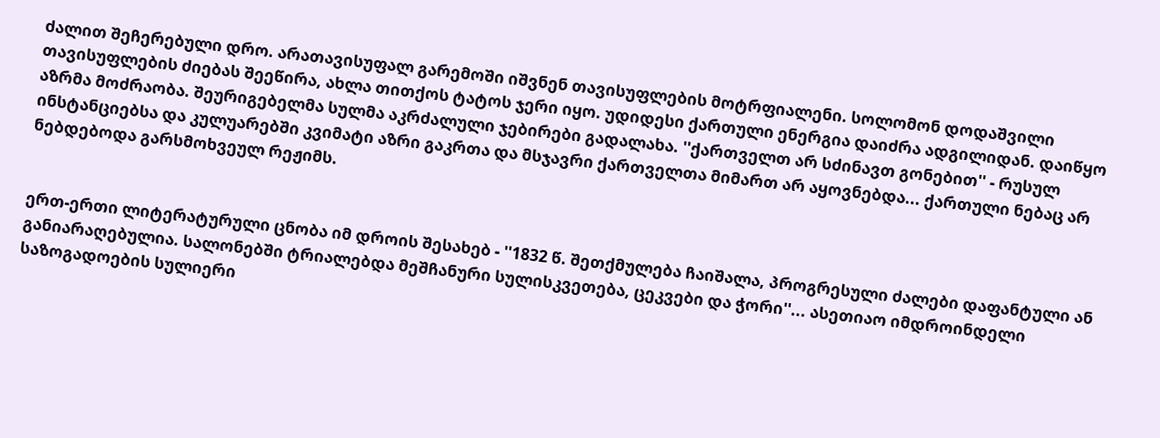ძალით შეჩერებული დრო. არათავისუფალ გარემოში იშვნენ თავისუფლების მოტრფიალენი. სოლომონ დოდაშვილი თავისუფლების ძიებას შეეწირა, ახლა თითქოს ტატოს ჯერი იყო. უდიდესი ქართული ენერგია დაიძრა ადგილიდან. დაიწყო აზრმა მოძრაობა. შეურიგებელმა სულმა აკრძალული ჯებირები გადალახა. ''ქართველთ არ სძინავთ გონებით'' - რუსულ ინსტანციებსა და კულუარებში კვიმატი აზრი გაკრთა და მსჯავრი ქართველთა მიმართ არ აყოვნებდა... ქართული ნებაც არ ნებდებოდა გარსმოხვეულ რეჟიმს.


ერთ-ერთი ლიტერატურული ცნობა იმ დროის შესახებ - ''1832 წ. შეთქმულება ჩაიშალა, პროგრესული ძალები დაფანტული ან განიარაღებულია. სალონებში ტრიალებდა მეშჩანური სულისკვეთება, ცეკვები და ჭორი''... ასეთიაო იმდროინდელი საზოგადოების სულიერი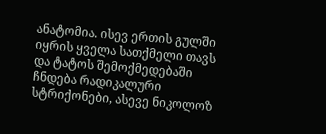ანატომია. ისევ ერთის გულში იყრის ყველა სათქმელი თავს და ტატოს შემოქმედებაში ჩნდება რადიკალური სტრიქონები, ასევე ნიკოლოზ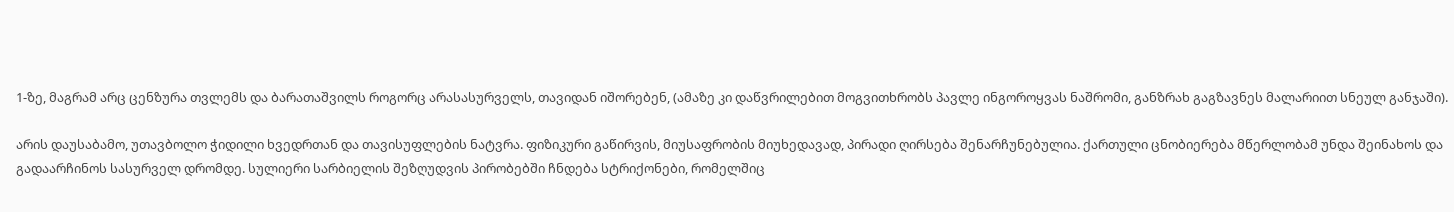1-ზე, მაგრამ არც ცენზურა თვლემს და ბარათაშვილს როგორც არასასურველს, თავიდან იშორებენ, (ამაზე კი დაწვრილებით მოგვითხრობს პავლე ინგოროყვას ნაშრომი, განზრახ გაგზავნეს მალარიით სნეულ განჯაში).

არის დაუსაბამო, უთავბოლო ჭიდილი ხვედრთან და თავისუფლების ნატვრა. ფიზიკური გაწირვის, მიუსაფრობის მიუხედავად, პირადი ღირსება შენარჩუნებულია. ქართული ცნობიერება მწერლობამ უნდა შეინახოს და გადაარჩინოს სასურველ დრომდე. სულიერი სარბიელის შეზღუდვის პირობებში ჩნდება სტრიქონები, რომელშიც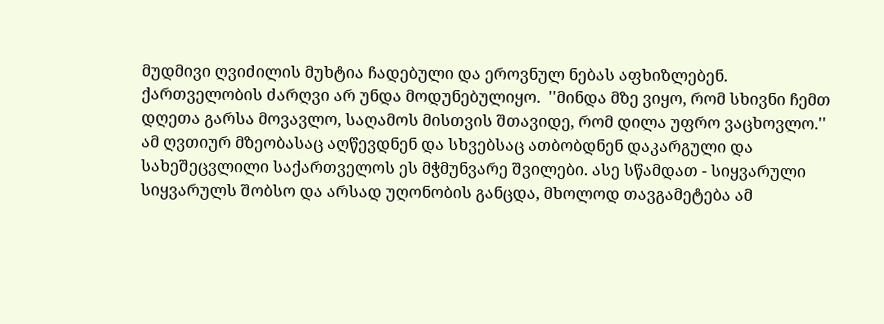მუდმივი ღვიძილის მუხტია ჩადებული და ეროვნულ ნებას აფხიზლებენ. ქართველობის ძარღვი არ უნდა მოდუნებულიყო.  ''მინდა მზე ვიყო, რომ სხივნი ჩემთ დღეთა გარსა მოვავლო, საღამოს მისთვის შთავიდე, რომ დილა უფრო ვაცხოვლო.'' ამ ღვთიურ მზეობასაც აღწევდნენ და სხვებსაც ათბობდნენ დაკარგული და სახეშეცვლილი საქართველოს ეს მჭმუნვარე შვილები. ასე სწამდათ - სიყვარული სიყვარულს შობსო და არსად უღონობის განცდა, მხოლოდ თავგამეტება ამ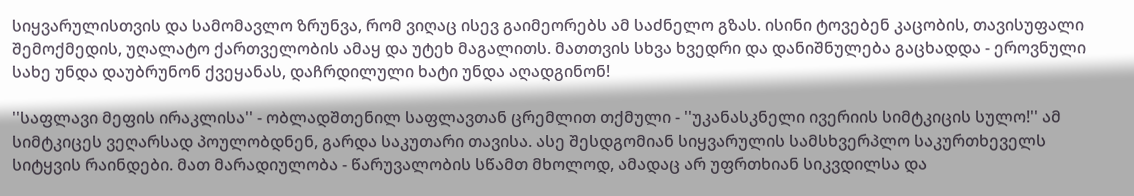სიყვარულისთვის და სამომავლო ზრუნვა, რომ ვიღაც ისევ გაიმეორებს ამ საძნელო გზას. ისინი ტოვებენ კაცობის, თავისუფალი შემოქმედის, უღალატო ქართველობის ამაყ და უტეხ მაგალითს. მათთვის სხვა ხვედრი და დანიშნულება გაცხადდა - ეროვნული სახე უნდა დაუბრუნონ ქვეყანას, დაჩრდილული ხატი უნდა აღადგინონ!

''საფლავი მეფის ირაკლისა'' - ობლადშთენილ საფლავთან ცრემლით თქმული - ''უკანასკნელი ივერიის სიმტკიცის სულო!'' ამ სიმტკიცეს ვეღარსად პოულობდნენ, გარდა საკუთარი თავისა. ასე შესდგომიან სიყვარულის სამსხვერპლო საკურთხეველს სიტყვის რაინდები. მათ მარადიულობა - წარუვალობის სწამთ მხოლოდ, ამადაც არ უფრთხიან სიკვდილსა და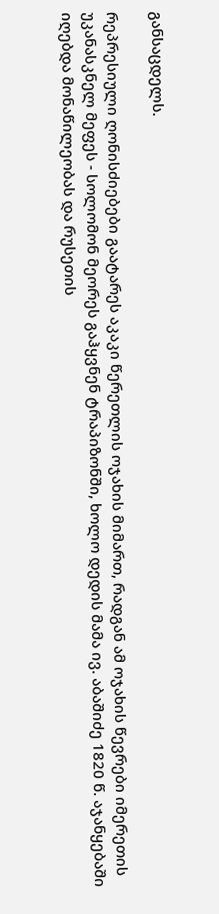განსაცდელს.

რეპრესიული ღონისძიებები გაატარეს აკაკი წერეთლის ოჯახის მიმართ, რადგან ამ ოჯახის წევრები იმერეთის უკანასკნელ მეფეს - სოლომონ მეორეს გაჰყვნენ ტრაპიზონში, ხოლო დედის მამა ივ. აბაშიძე 1820 წ. აჯანყებაში იღებდა მონაწილეობას და რუსეთის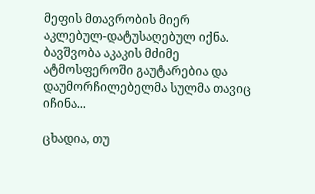მეფის მთავრობის მიერ აკლებულ-დატუსაღებულ იქნა. ბავშვობა აკაკის მძიმე ატმოსფეროში გაუტარებია და დაუმორჩილებელმა სულმა თავიც იჩინა...

ცხადია, თუ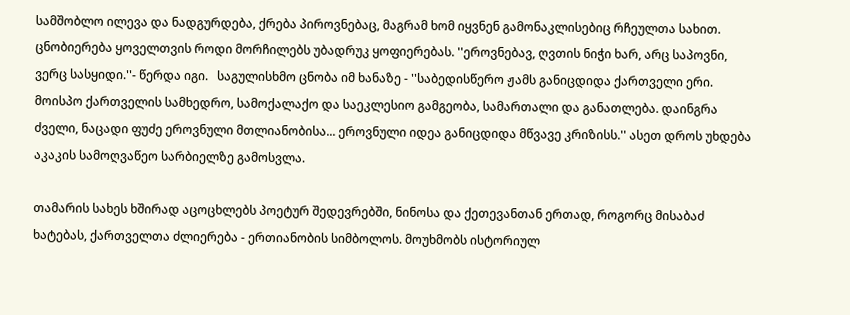სამშობლო ილევა და ნადგურდება, ქრება პიროვნებაც, მაგრამ ხომ იყვნენ გამონაკლისებიც რჩეულთა სახით. ცნობიერება ყოველთვის როდი მორჩილებს უბადრუკ ყოფიერებას. ''ეროვნებავ, ღვთის ნიჭი ხარ, არც საპოვნი, ვერც სასყიდი.''- წერდა იგი.   საგულისხმო ცნობა იმ ხანაზე - ''საბედისწერო ჟამს განიცდიდა ქართველი ერი. მოისპო ქართველის სამხედრო, სამოქალაქო და საეკლესიო გამგეობა, სამართალი და განათლება. დაინგრა ძველი, ნაცადი ფუძე ეროვნული მთლიანობისა... ეროვნული იდეა განიცდიდა მწვავე კრიზისს.'' ასეთ დროს უხდება აკაკის სამოღვაწეო სარბიელზე გამოსვლა.

თამარის სახეს ხშირად აცოცხლებს პოეტურ შედევრებში, ნინოსა და ქეთევანთან ერთად, როგორც მისაბაძ ხატებას, ქართველთა ძლიერება - ერთიანობის სიმბოლოს. მოუხმობს ისტორიულ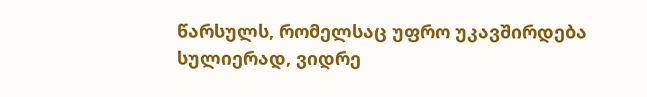წარსულს, რომელსაც უფრო უკავშირდება სულიერად, ვიდრე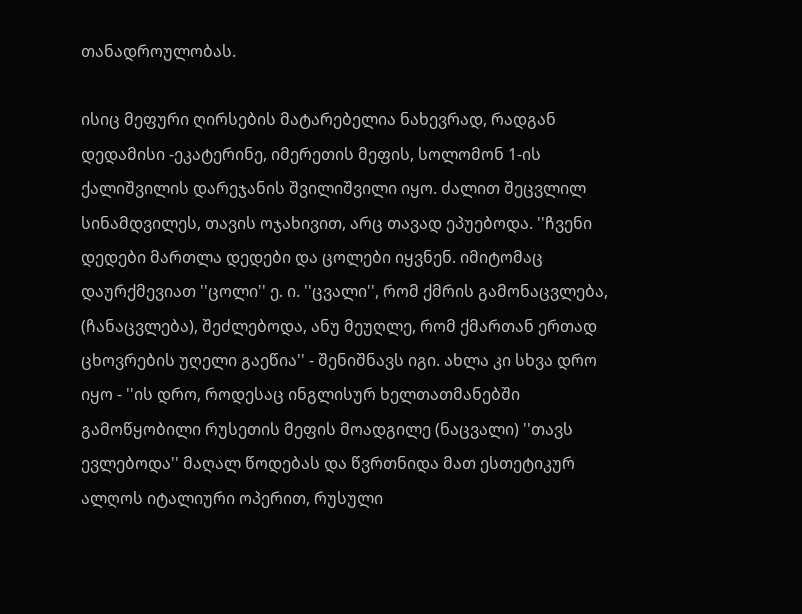თანადროულობას.

ისიც მეფური ღირსების მატარებელია ნახევრად, რადგან დედამისი -ეკატერინე, იმერეთის მეფის, სოლომონ 1-ის ქალიშვილის დარეჯანის შვილიშვილი იყო. ძალით შეცვლილ სინამდვილეს, თავის ოჯახივით, არც თავად ეპუებოდა. ''ჩვენი დედები მართლა დედები და ცოლები იყვნენ. იმიტომაც დაურქმევიათ ''ცოლი'' ე. ი. ''ცვალი'', რომ ქმრის გამონაცვლება, (ჩანაცვლება), შეძლებოდა, ანუ მეუღლე, რომ ქმართან ერთად ცხოვრების უღელი გაეწია'' - შენიშნავს იგი. ახლა კი სხვა დრო იყო - ''ის დრო, როდესაც ინგლისურ ხელთათმანებში გამოწყობილი რუსეთის მეფის მოადგილე (ნაცვალი) ''თავს ევლებოდა'' მაღალ წოდებას და წვრთნიდა მათ ესთეტიკურ ალღოს იტალიური ოპერით, რუსული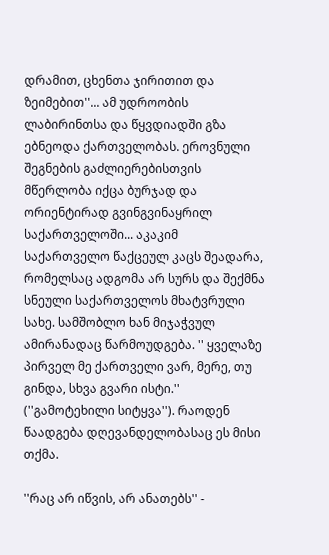დრამით, ცხენთა ჯირითით და ზეიმებით''... ამ უდროობის ლაბირინთსა და წყვდიადში გზა ებნეოდა ქართველობას. ეროვნული შეგნების გაძლიერებისთვის მწერლობა იქცა ბურჯად და ორიენტირად გვინგვინაყრილ საქართველოში... აკაკიმ საქართველო წაქცეულ კაცს შეადარა, რომელსაც ადგომა არ სურს და შექმნა სნეული საქართველოს მხატვრული სახე. სამშობლო ხან მიჯაჭვულ ამირანადაც წარმოუდგება. '' ყველაზე პირველ მე ქართველი ვარ, მერე, თუ გინდა, სხვა გვარი ისტი.'' (''გამოტეხილი სიტყვა''). რაოდენ წაადგება დღევანდელობასაც ეს მისი თქმა.

''რაც არ იწვის, არ ანათებს'' -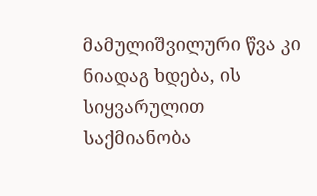მამულიშვილური წვა კი ნიადაგ ხდება, ის სიყვარულით საქმიანობა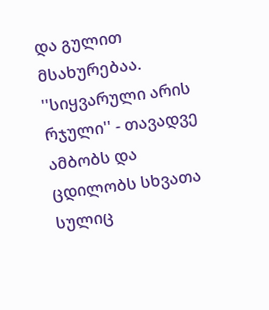და გულით მსახურებაა. ''სიყვარული არის რჯული'' - თავადვე ამბობს და ცდილობს სხვათა სულიც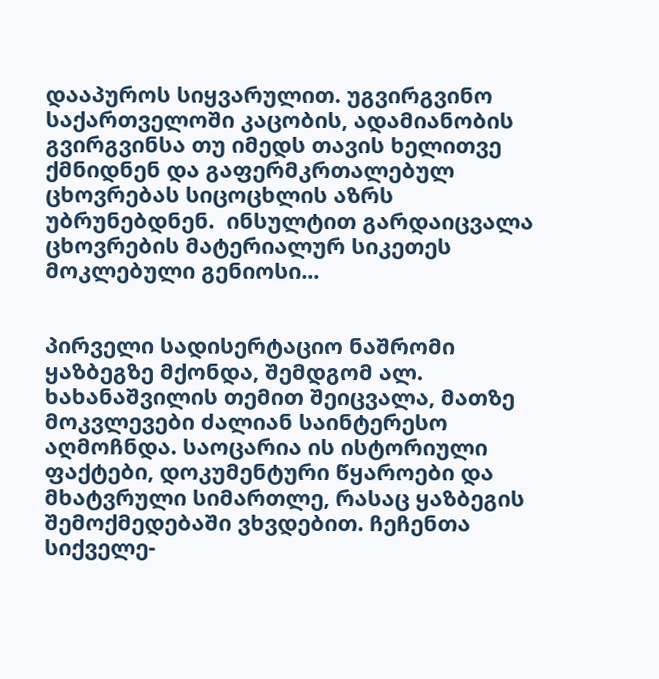დააპუროს სიყვარულით. უგვირგვინო საქართველოში კაცობის, ადამიანობის გვირგვინსა თუ იმედს თავის ხელითვე ქმნიდნენ და გაფერმკრთალებულ ცხოვრებას სიცოცხლის აზრს უბრუნებდნენ.  ინსულტით გარდაიცვალა ცხოვრების მატერიალურ სიკეთეს მოკლებული გენიოსი...


პირველი სადისერტაციო ნაშრომი ყაზბეგზე მქონდა, შემდგომ ალ. ხახანაშვილის თემით შეიცვალა, მათზე მოკვლევები ძალიან საინტერესო აღმოჩნდა. საოცარია ის ისტორიული ფაქტები, დოკუმენტური წყაროები და მხატვრული სიმართლე, რასაც ყაზბეგის შემოქმედებაში ვხვდებით. ჩეჩენთა სიქველე-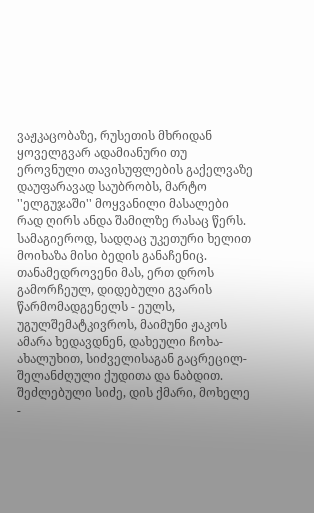ვაჟკაცობაზე, რუსეთის მხრიდან ყოველგვარ ადამიანური თუ ეროვნული თავისუფლების გაქელვაზე დაუფარავად საუბრობს, მარტო ''ელგუჯაში'' მოყვანილი მასალები რად ღირს ანდა შამილზე რასაც წერს. სამაგიეროდ, სადღაც უკეთური ხელით მოიხაზა მისი ბედის განაჩენიც. თანამედროვენი მას, ერთ დროს გამორჩეულ, დიდებული გვარის წარმომადგენელს - ეულს, უგულშემატკივროს, მაიმუნი ჟაკოს ამარა ხედავდნენ, დახეული ჩოხა-ახალუხით, სიძველისაგან გაცრეცილ-შელანძღული ქუდითა და ნაბდით. შეძლებული სიძე, დის ქმარი, მოხელე -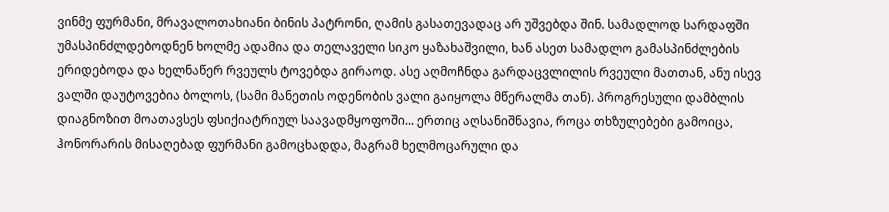ვინმე ფურმანი, მრავალოთახიანი ბინის პატრონი, ღამის გასათევადაც არ უშვებდა შინ. სამადლოდ სარდაფში უმასპინძლდებოდნენ ხოლმე ადამია და თელაველი სიკო ყაზახაშვილი, ხან ასეთ სამადლო გამასპინძლების ერიდებოდა და ხელნაწერ რვეულს ტოვებდა გირაოდ. ასე აღმოჩნდა გარდაცვლილის რვეული მათთან, ანუ ისევ ვალში დაუტოვებია ბოლოს, (სამი მანეთის ოდენობის ვალი გაიყოლა მწერალმა თან). პროგრესული დამბლის დიაგნოზით მოათავსეს ფსიქიატრიულ საავადმყოფოში... ერთიც აღსანიშნავია, როცა თხზულებები გამოიცა, ჰონორარის მისაღებად ფურმანი გამოცხადდა, მაგრამ ხელმოცარული და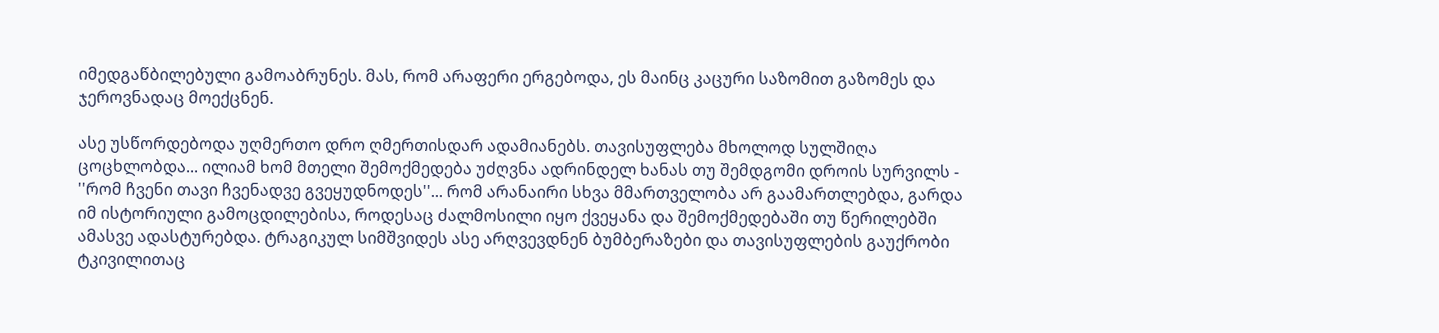იმედგაწბილებული გამოაბრუნეს. მას, რომ არაფერი ერგებოდა, ეს მაინც კაცური საზომით გაზომეს და ჯეროვნადაც მოექცნენ.

ასე უსწორდებოდა უღმერთო დრო ღმერთისდარ ადამიანებს. თავისუფლება მხოლოდ სულშიღა ცოცხლობდა... ილიამ ხომ მთელი შემოქმედება უძღვნა ადრინდელ ხანას თუ შემდგომი დროის სურვილს - ''რომ ჩვენი თავი ჩვენადვე გვეყუდნოდეს''... რომ არანაირი სხვა მმართველობა არ გაამართლებდა, გარდა იმ ისტორიული გამოცდილებისა, როდესაც ძალმოსილი იყო ქვეყანა და შემოქმედებაში თუ წერილებში ამასვე ადასტურებდა. ტრაგიკულ სიმშვიდეს ასე არღვევდნენ ბუმბერაზები და თავისუფლების გაუქრობი ტკივილითაც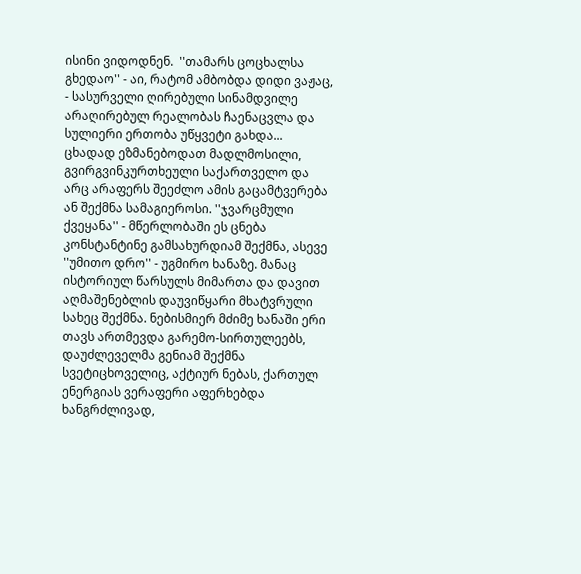ისინი ვიდოდნენ.  ''თამარს ცოცხალსა გხედაო'' - აი, რატომ ამბობდა დიდი ვაჟაც, - სასურველი ღირებული სინამდვილე არაღირებულ რეალობას ჩაენაცვლა და სულიერი ერთობა უწყვეტი გახდა... ცხადად ეზმანებოდათ მადლმოსილი, გვირგვინკურთხეული საქართველო და არც არაფერს შეეძლო ამის გაცამტვერება ან შექმნა სამაგიეროსი. ''ჯვარცმული ქვეყანა'' - მწერლობაში ეს ცნება კონსტანტინე გამსახურდიამ შექმნა, ასევე ''უმითო დრო'' - უგმირო ხანაზე. მანაც ისტორიულ წარსულს მიმართა და დავით აღმაშენებლის დაუვიწყარი მხატვრული სახეც შექმნა. ნებისმიერ მძიმე ხანაში ერი თავს ართმევდა გარემო-სირთულეებს, დაუძლეველმა გენიამ შექმნა სვეტიცხოველიც, აქტიურ ნებას, ქართულ ენერგიას ვერაფერი აფერხებდა ხანგრძლივად,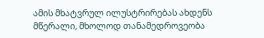ამის მხატვრულ ილუსტრირებას ახდენს მწერალი, მხოლოდ თანამედროვეობა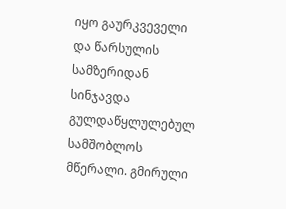იყო გაურკვეველი და წარსულის სამზერიდან სინჯავდა გულდაწყლულებულ სამშობლოს მწერალი. გმირული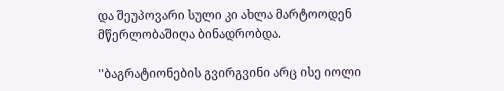და შეუპოვარი სული კი ახლა მარტოოდენ მწერლობაშიღა ბინადრობდა.

''ბაგრატიონების გვირგვინი არც ისე იოლი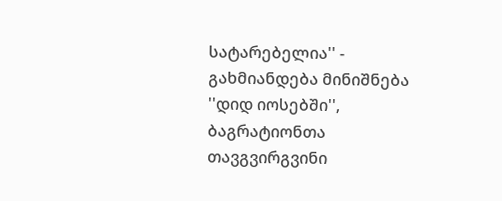სატარებელია'' - გახმიანდება მინიშნება ''დიდ იოსებში'', ბაგრატიონთა თავგვირგვინი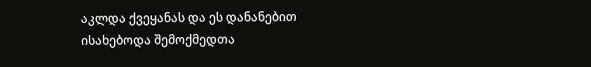აკლდა ქვეყანას და ეს დანანებით ისახებოდა შემოქმედთა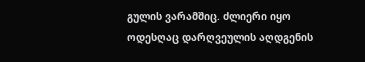გულის ვარამშიც. ძლიერი იყო ოდესღაც დარღვეულის აღდგენის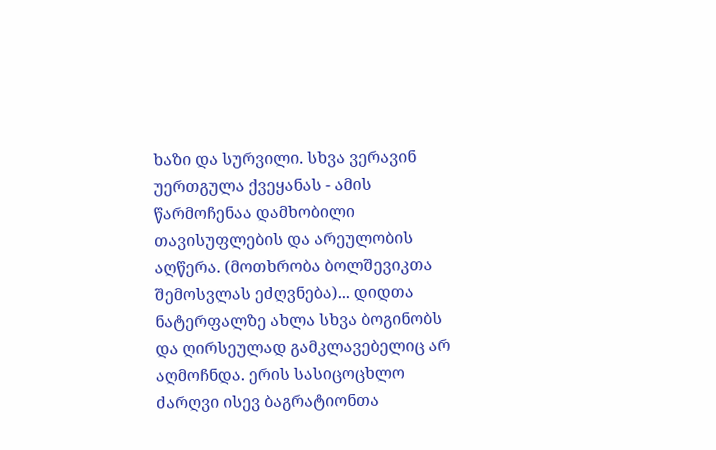ხაზი და სურვილი. სხვა ვერავინ უერთგულა ქვეყანას - ამის წარმოჩენაა დამხობილი თავისუფლების და არეულობის აღწერა. (მოთხრობა ბოლშევიკთა შემოსვლას ეძღვნება)... დიდთა ნატერფალზე ახლა სხვა ბოგინობს და ღირსეულად გამკლავებელიც არ აღმოჩნდა. ერის სასიცოცხლო ძარღვი ისევ ბაგრატიონთა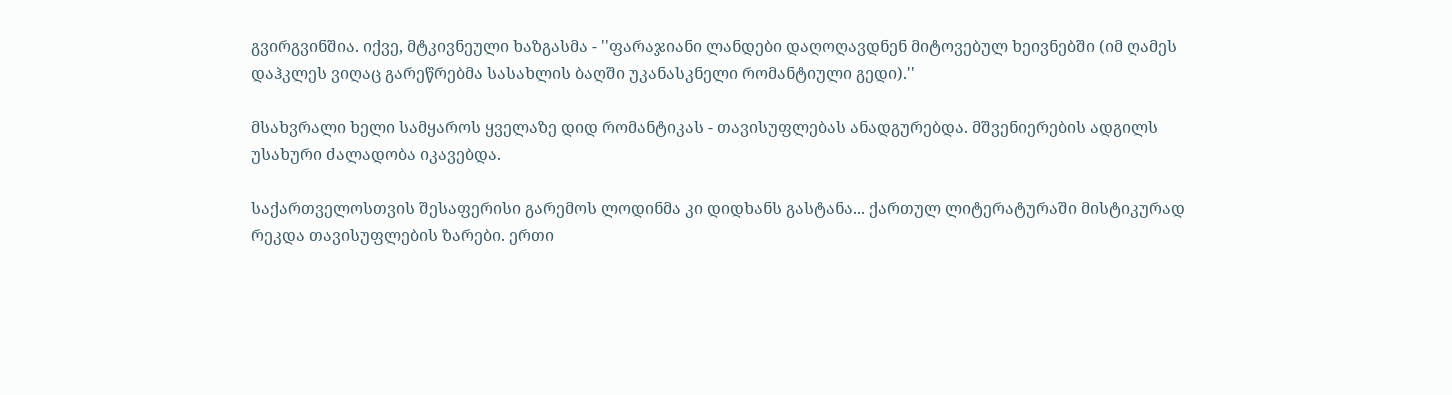გვირგვინშია. იქვე, მტკივნეული ხაზგასმა - ''ფარაჯიანი ლანდები დაღოღავდნენ მიტოვებულ ხეივნებში (იმ ღამეს დაჰკლეს ვიღაც გარეწრებმა სასახლის ბაღში უკანასკნელი რომანტიული გედი).''

მსახვრალი ხელი სამყაროს ყველაზე დიდ რომანტიკას - თავისუფლებას ანადგურებდა. მშვენიერების ადგილს უსახური ძალადობა იკავებდა.

საქართველოსთვის შესაფერისი გარემოს ლოდინმა კი დიდხანს გასტანა... ქართულ ლიტერატურაში მისტიკურად რეკდა თავისუფლების ზარები. ერთი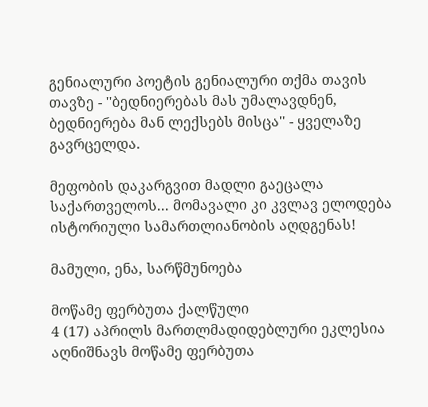გენიალური პოეტის გენიალური თქმა თავის თავზე - ''ბედნიერებას მას უმალავდნენ, ბედნიერება მან ლექსებს მისცა'' - ყველაზე გავრცელდა.

მეფობის დაკარგვით მადლი გაეცალა საქართველოს... მომავალი კი კვლავ ელოდება ისტორიული სამართლიანობის აღდგენას!

მამული, ენა, სარწმუნოება

მოწამე ფერბუთა ქალწული
4 (17) აპრილს მართლმადიდებლური ეკლესია აღნიშნავს მოწამე ფერბუთა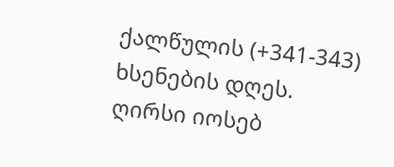ქალწულის (+341-343) ხსენების დღეს.
ღირსი იოსებ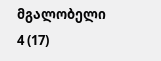მგალობელი
4 (17)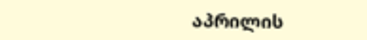აპრილის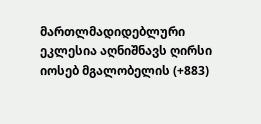მართლმადიდებლური ეკლესია აღნიშნავს ღირსი იოსებ მგალობელის (+883)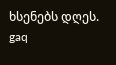ხსენებს დღეს.
gaq